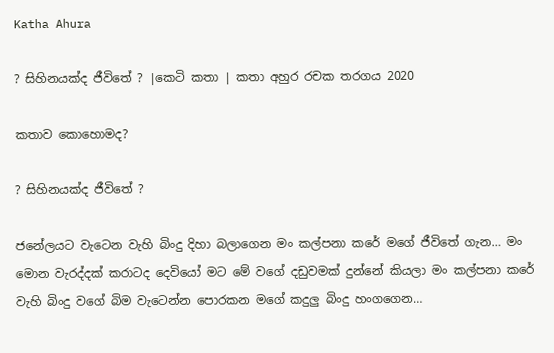Katha Ahura

? සිහිනයක්ද ජීවිතේ ? |කෙටි කතා | කතා අහුර රචක තරගය 2020

කතාව කොහොමද?

? සිහිනයක්ද ජීවිතේ ?

ජනේලයට වැටෙන වැහි බිංදු දිහා බලාගෙන මං කල්පනා කරේ මගේ ජීවිතේ ගැන… මං මොන වැරද්දක් කරාටද දෙවියෝ මට මේ වගේ දඩුවමක් දුන්නේ කියලා මං කල්පනා කරේ වැහි බිංදු වගේ බිම වැටෙන්න පොරකන මගේ කදුලු බිංදු හංගගෙන…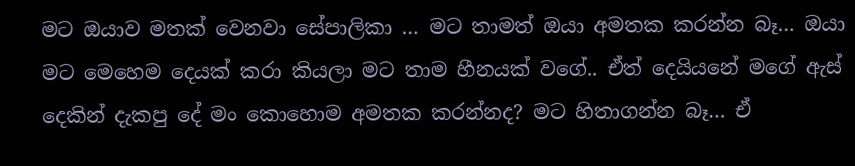මට ඔයාව මතක් වෙනවා සේපාලිකා … මට තාමත් ඔයා අමතක කරන්න බෑ… ඔයා මට මෙහෙම දෙයක් කරා කියලා මට තාම හීනයක් වගේ.. ඒත් දෙයියනේ මගේ ඇස් දෙකින් දැකපු දේ මං කොහොම අමතක කරන්නද? මට හිතාගන්න බෑ… ඒ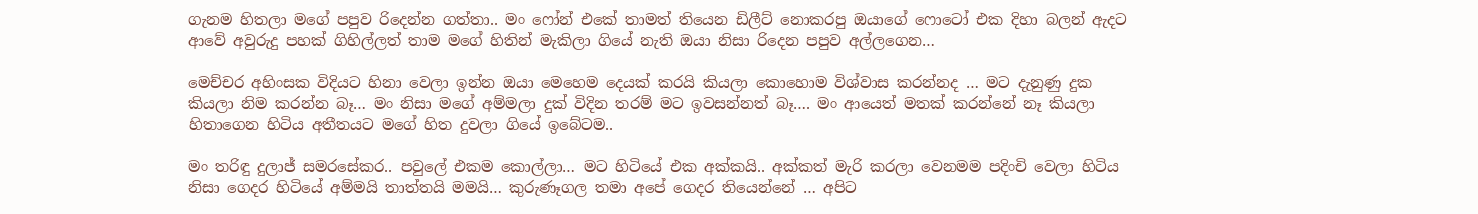ගැනම හිතලා මගේ පපුව රිදෙන්න ගත්තා.. මං ෆෝන් එකේ තාමත් තියෙන ඩිලීට් නොකරපු ඔයාගේ ෆොටෝ එක දිහා බලන් ඇදට ආවේ අවුරුදු පහක් ගිහිල්ලත් තාම මගේ හිතින් මැකිලා ගියේ නැති ඔයා නිසා රිදෙන පපුව අල්ලගෙන…

මෙච්චර අහිංසක විදියට හිනා වෙලා ඉන්න ඔයා මෙහෙම දෙයක් කරයි කියලා කොහොම විශ්වාස කරන්නද … මට දැනුණු දුක කියලා නිම කරන්න බෑ… මං නිසා මගේ අම්මලා දුක් විදින තරම් මට ඉවසන්නත් බෑ…. මං ආයෙත් මතක් කරන්නේ නෑ කියලා හිතාගෙන හිටිය අතීතයට මගේ හිත දුවලා ගියේ ඉබේටම..

මං තරිඳු දුලාජ් සමරසේකර.. පවුලේ එකම කොල්ලා… මට හිටියේ එක අක්කයි.. අක්කත් මැරි කරලා වෙනමම පදිංචි වෙලා හිටිය නිසා ගෙදර හිටියේ අම්මයි තාත්තයි මමයි… කුරුණෑගල තමා අපේ ගෙදර තියෙන්නේ … අපිට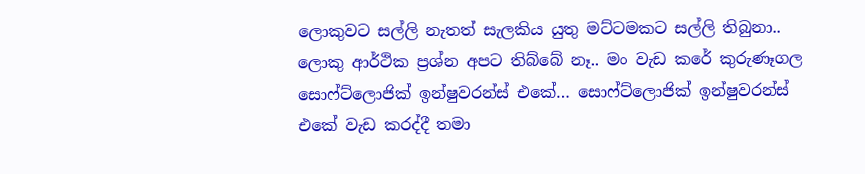ලොකුවට සල්ලි නැතත් සැලකිය යුතු මට්ටමකට සල්ලි තිබුනා.. ලොකු ආර්ථික ප්‍රශ්න අපට තිබ්බේ නෑ.. මං වැඩ කරේ කුරුණෑගල සොෆ්ට්ලොජික් ඉන්ෂුවරන්ස් එකේ… සොෆ්ට්ලොජික් ඉන්ෂුවරන්ස් එකේ වැඩ කරද්දී තමා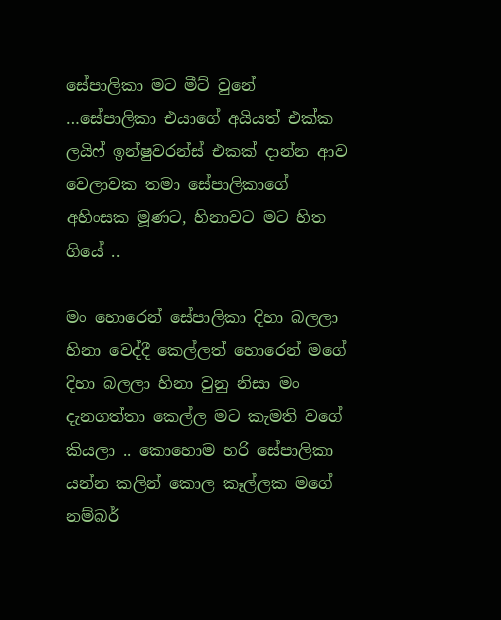සේපාලිකා මට මීට් වුනේ …සේපාලිකා එයාගේ අයියත් එක්ක ලයිෆ් ඉන්ෂුවරන්ස් එකක් දාන්න ආව වෙලාවක තමා සේපාලිකාගේ අහිංසක මූණට, හිනාවට මට හිත ගියේ ..

මං හොරෙන් සේපාලිකා දිහා බලලා හිනා වෙද්දී කෙල්ලත් හොරෙන් මගේ දිහා බලලා හිනා වුනු නිසා මං දැනගත්තා කෙල්ල මට කැමති වගේ කියලා .. කොහොම හරි සේපාලිකා යන්න කලින් කොල කෑල්ලක මගේ නම්බර්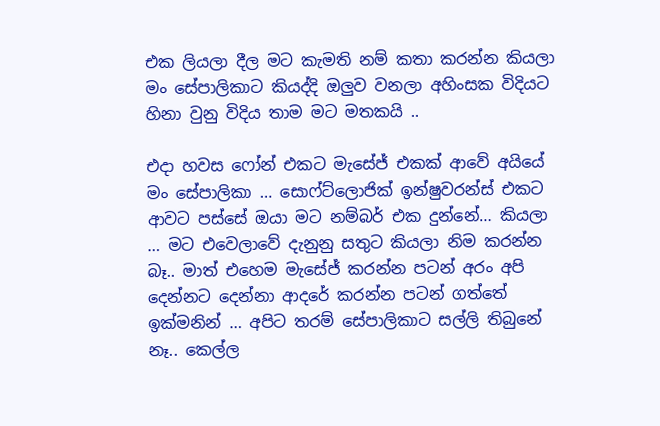එක ලියලා දීල මට කැමති නම් කතා කරන්න කියලා මං සේපාලිකාට කියද්දි ඔලුව වනලා අහිංසක විදියට හිනා වුනු විදිය තාම මට මතකයි ..

එදා හවස ෆෝන් එකට මැසේජ් එකක් ආවේ අයියේ මං සේපාලිකා … සොෆ්ට්ලොජික් ඉන්ෂුවරන්ස් එකට ආවට පස්සේ ඔයා මට නම්බර් එක දුන්නේ… කියලා … මට එවෙලාවේ දැනුනු සතුට කියලා නිම කරන්න බෑ.. මාත් එහෙම මැසේජ් කරන්න පටන් අරං අපි දෙන්නට දෙන්නා ආදරේ කරන්න පටන් ගත්තේ ඉක්මනින් … අපිට තරම් සේපාලිකාට සල්ලි තිබුනේ නෑ.. කෙල්ල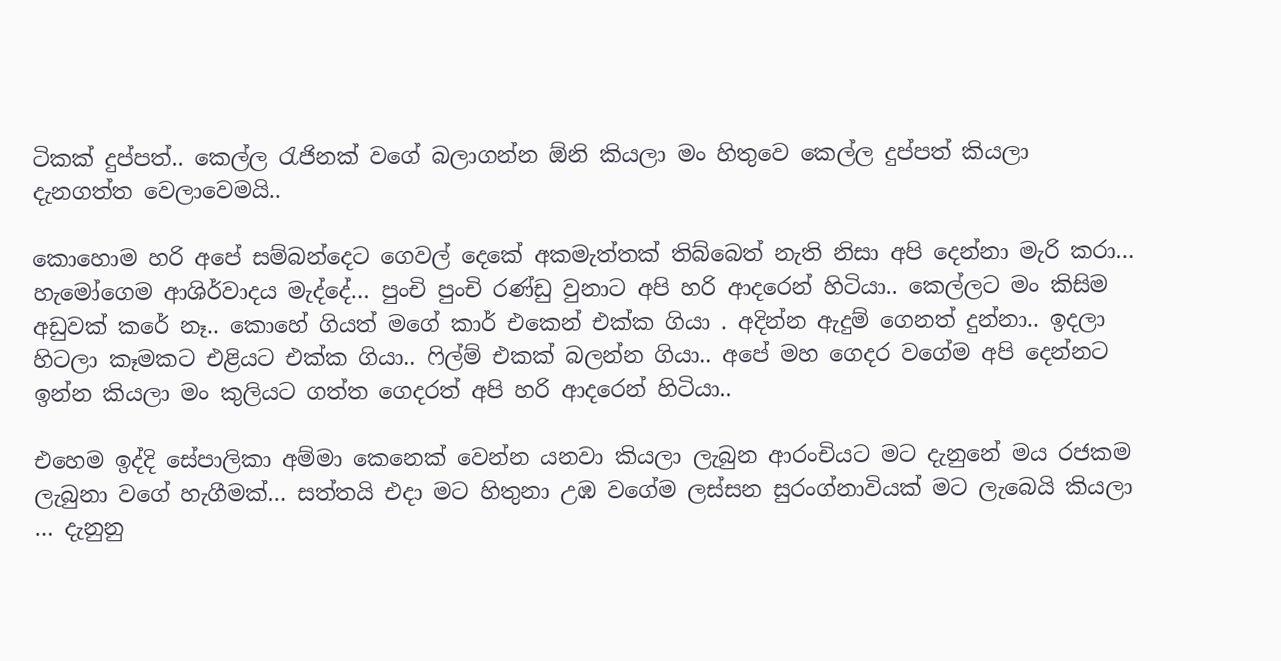ටිකක් දුප්පත්.. කෙල්ල රැජිනක් වගේ බලාගන්න ඕනි කියලා මං හිතුවෙ කෙල්ල දුප්පත් කියලා දැනගත්ත වෙලාවෙමයි..

කොහොම හරි අපේ සම්බන්දෙට ගෙවල් දෙකේ අකමැත්තක් තිබ්බෙත් නැති නිසා අපි දෙන්නා මැරි කරා… හැමෝගෙම ආශිර්වාදය මැද්දේ… පුංචි පුංචි රණ්ඩු වුනාට අපි හරි ආදරෙන් හිටියා.. කෙල්ලට මං කිසිම අඩුවක් කරේ නෑ.. කොහේ ගියත් මගේ කාර් එකෙන් එක්ක ගියා . අදින්න ඇදුම් ගෙනත් දුන්නා.. ඉදලා හිටලා කෑමකට එළියට එක්ක ගියා.. ෆිල්ම් එකක් බලන්න ගියා.. අපේ මහ ගෙදර වගේම අපි දෙන්නට ඉන්න කියලා මං කුලියට ගත්ත ගෙදරත් අපි හරි ආදරෙන් හිටියා..

එහෙම ඉද්දි සේපාලිකා අම්මා කෙනෙක් වෙන්න යනවා කියලා ලැබුන ආරංචියට මට දැනුනේ මය රජකම ලැබුනා වගේ හැගීමක්… සත්තයි එදා මට හිතුනා උඹ වගේම ලස්සන සුරංග්නාවියක් මට ලැබෙයි කියලා … දැනුනු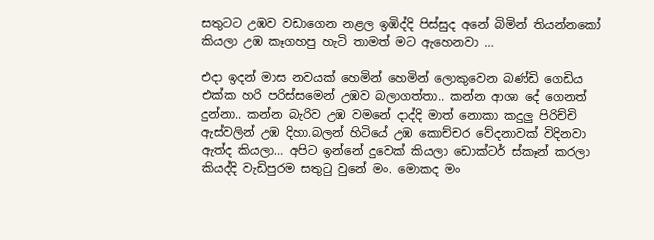සතුටට උඹව වඩාගෙන නළල ඉඹිද්දි පිස්සුද අනේ බිමින් තියන්නකෝ කියලා උඹ කෑගහපු හැටි තාමත් මට ඇහෙනවා …

එදා ඉදන් මාස නවයක් හෙමින් හෙමින් ලොකුවෙන බණ්ඩි ගෙඩිය එක්ක හරි පරිස්සමෙන් උඹව බලාගත්තා.. කන්න ආශා දේ ගෙනත් දුන්නා.. කන්න බැරිව උඹ වමනේ දාද්දි මාත් නොකා කදුලු පිරිච්චි ඇස්වලින් උඹ දිහා.බලන් හිටියේ උඹ කොච්චර වේදනාවක් විදිනවා ඇත්ද කියලා… අපිට ඉන්නේ දුවෙක් කියලා ඩොක්‍ටර් ස්කෑන් කරලා කියද්දි වැඩිපුරම සතුටු වුනේ මං. මොකද මං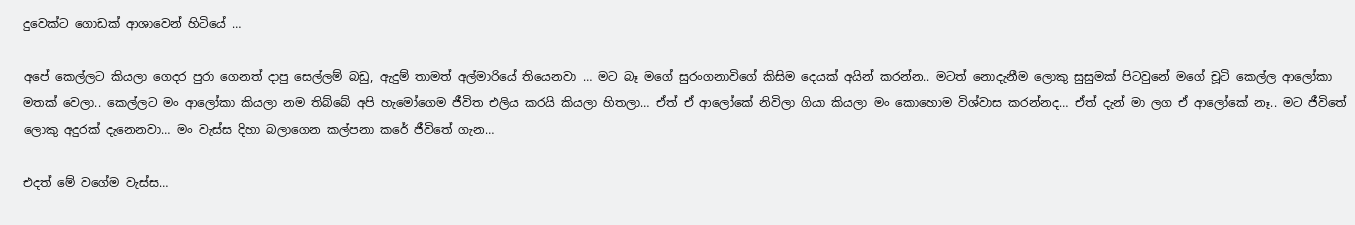දුවෙක්ට ගොඩක් ආශාවෙන් හිටියේ …

අපේ කෙල්ලට කියලා ගෙදර පුරා ගෙනත් දාපු සෙල්ලම් බඩු, ඇදුම් තාමත් අල්මාරියේ තියෙනවා … මට බෑ මගේ සුරංගනාවිගේ කිසිම දෙයක් අයින් කරන්න.. මටත් නොදැනීම ලොකු සුසුමක් පිටවුනේ මගේ චූටි කෙල්ල ආලෝකා මතක් වෙලා.. කෙල්ලට මං ආලෝකා කියලා නම තිබ්බේ අපි හැමෝගෙම ජීවිත එලිය කරයි කියලා හිතලා… ඒත් ඒ ආලෝකේ නිවිලා ගියා කියලා මං කොහොම විශ්වාස කරන්නද… ඒත් දැන් මා ලග ඒ ආලෝකේ නෑ.. මට ජීවිතේ ලොකු අදුරක් දැනෙනවා… මං වැස්ස දිහා බලාගෙන කල්පනා කරේ ජීවිතේ ගැන…

එදත් මේ වගේම වැස්ස…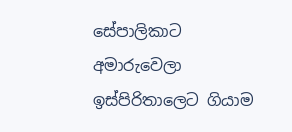සේපාලිකාට අමාරුවෙලා ඉස්පිරිතාලෙට ගියාම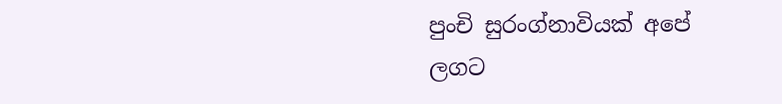පුංචි සුරංග්නාවියක් අපේ ලගට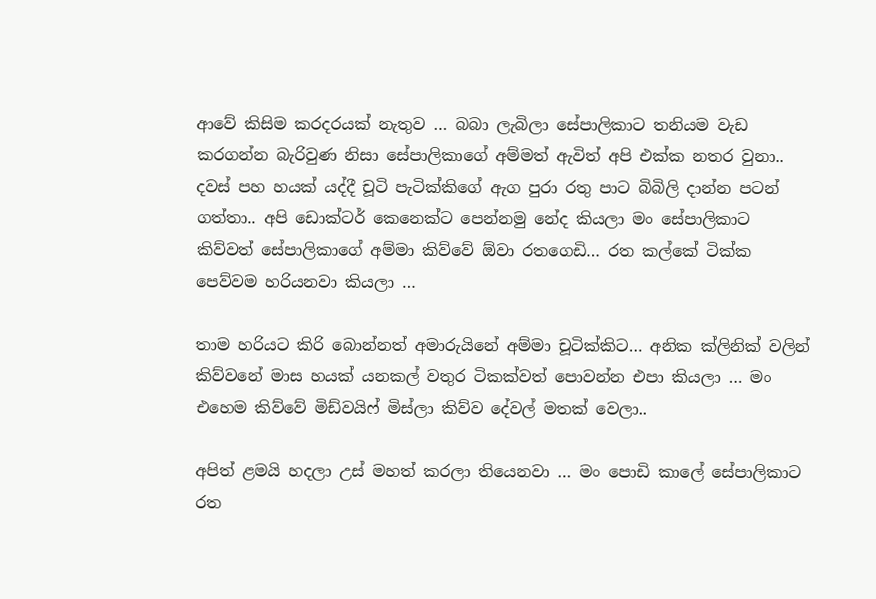ආවේ කිසිම කරදරයක් නැතුව … බබා ලැබිලා සේපාලිකාට තනියම වැඩ කරගන්න බැරිවුණ නිසා සේපාලිකාගේ අම්මත් ඇවිත් අපි එක්ක නතර වුනා.. දවස් පහ හයක් යද්දී චූටි පැටික්කිගේ ඇග පුරා රතු පාට බිබිලි දාන්න පටන් ගත්තා.. අපි ඩොක්‍ටර් කෙනෙක්ට පෙන්නමු නේද කියලා මං සේපාලිකාට කිව්වත් සේපාලිකාගේ අම්මා කිව්වේ ඕවා රතගෙඩි… රත කල්කේ ටික්ක පෙව්වම හරියනවා කියලා …

තාම හරියට කිරි බොන්නත් අමාරුයිනේ අම්මා චූටික්කිට… අනික ක්ලිනික් වලින් කිව්වනේ මාස හයක් යනකල් වතුර ටිකක්වත් පොවන්න එපා කියලා … මං එහෙම කිව්වේ මිඩ්වයිෆ් මිස්ලා කිව්ව දේවල් මතක් වෙලා..

අපිත් ළමයි හදලා උස් මහත් කරලා තියෙනවා … මං පොඩි කාලේ සේපාලිකාට රත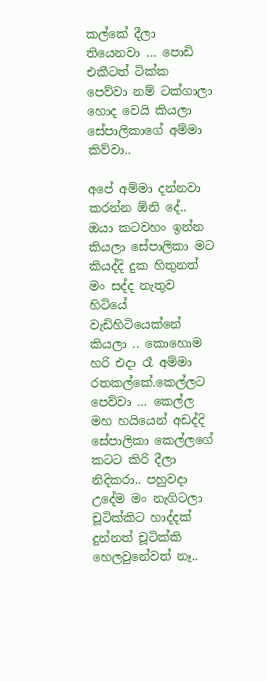කල්කේ දීලා තියෙනවා … පොඩි එකීටත් ටික්ක පෙව්වා නම් ටක්ගාලා හොද වෙයි කියලා සේපාලිකාගේ අම්මා කිව්වා..

අපේ අම්මා දන්නවා කරන්න ඕනි දේ.. ඔයා කටවහං ඉන්න කියලා සේපාලිකා මට කියද්දි දුක හිතුනත් මං සද්ද නැතුව හිටියේ වැඩිහිටියෙක්නේ කියලා .. කොහොම හරි එදා රෑ අම්මා රතකල්කේ.කෙල්ලට පෙව්වා … කෙල්ල මහ හයියෙන් අඩද්දි සේපාලිකා කෙල්ලගේ කටට කිරි දීලා නිදිකරා.. පහුවදා උදේම මං නැගිටලා චූටික්කිට හාද්දක් දුන්නත් චූටික්කි හෙලවුනේවත් නෑ..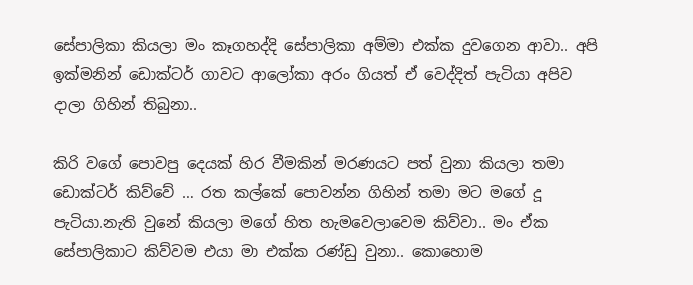සේපාලිකා කියලා මං කෑගහද්දි සේපාලිකා අම්මා එක්ක දුවගෙන ආවා.. අපි ඉක්මනින් ඩොක්‍ටර් ගාවට ආලෝකා අරං ගියත් ඒ වෙද්දිත් පැටියා අපිව දාලා ගිහින් තිබුනා..

කිරි වගේ පොවපු දෙයක් හිර වීමකින් මරණයට පත් වුනා කියලා තමා ඩොක්‍ටර් කිව්වේ … රත කල්කේ පොවන්න ගිහින් තමා මට මගේ දූ පැටියා.නැති වුනේ කියලා මගේ හිත හැමවෙලාවෙම කිව්වා.. මං ඒක සේපාලිකාට කිව්වම එයා මා එක්ක රණ්ඩු වුනා.. කොහොම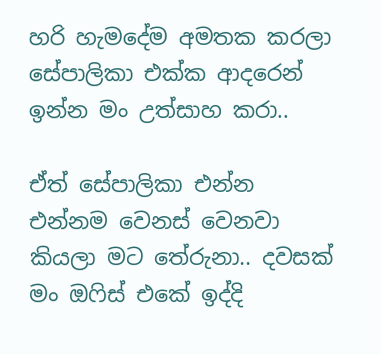හරි හැමදේම අමතක කරලා සේපාලිකා එක්ක ආදරෙන් ඉන්න මං උත්සාහ කරා..

ඒත් සේපාලිකා එන්න එන්නම වෙනස් වෙනවා කියලා මට තේරුනා.. දවසක් මං ඔෆිස් එකේ ඉද්දි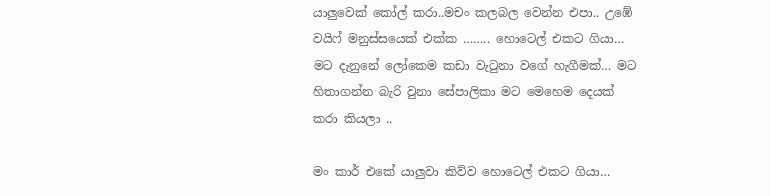යාලුවෙක් කෝල් කරා..මචං කලබල වෙන්න එපා.. උඹේ වයිෆ් මනුස්සයෙක් එක්ක …….. හොටෙල් එකට ගියා… මට දැනුනේ ලෝකෙම කඩා වැටුනා වගේ හැගීමක්… මට හිතාගන්න බැරි වුනා සේපාලිකා මට මෙහෙම දෙයක් කරා කියලා ..

මං කාර් එකේ යාලුවා කිව්ව හොටෙල් එකට ගියා…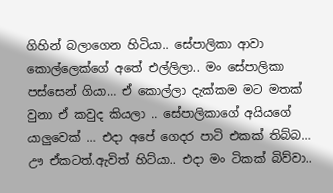ගිහින් බලාගෙන හිටියා.. සේපාලිකා ආවා කොල්ලෙක්ගේ අතේ එල්ලිලා.. මං සේපාලිකා පස්සෙන් ගියා… ඒ කොල්ලා දැක්කම මට මතක් වුනා ඒ කවුද කියලා .. සේපාලිකාගේ අයියගේ යාලුවෙක් … එදා අපේ ගෙදර පාටි එකක් තිබ්බ… ඌ ඒකටත්.ඇවිත් හිට්යා.. එදා මං ටිකක් බිව්වා..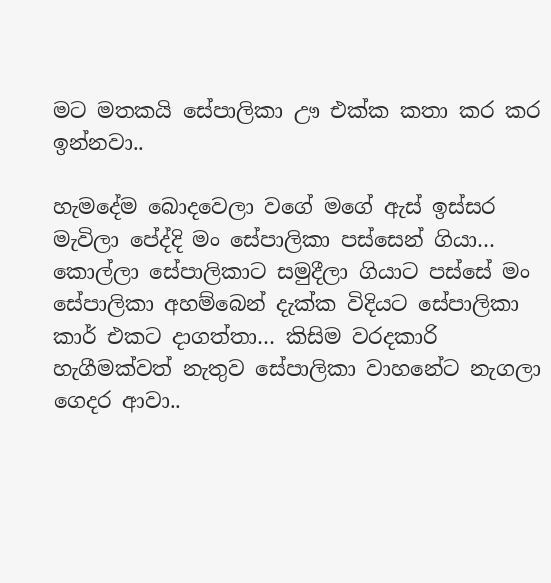මට මතකයි සේපාලිකා ඌ එක්ක කතා කර කර ඉන්නවා..

හැමදේම බොදවෙලා වගේ මගේ ඇස් ඉස්සර මැවිලා පේද්දි මං සේපාලිකා පස්සෙන් ගියා… කොල්ලා සේපාලිකාට සමුදීලා ගියාට පස්සේ මං සේපාලිකා අහම්බෙන් දැක්ක විදියට සේපාලිකා කාර් එකට දාගත්තා… කිසිම වරදකාරි හැගීමක්වත් නැතුව සේපාලිකා වාහනේට නැගලා ගෙදර ආවා..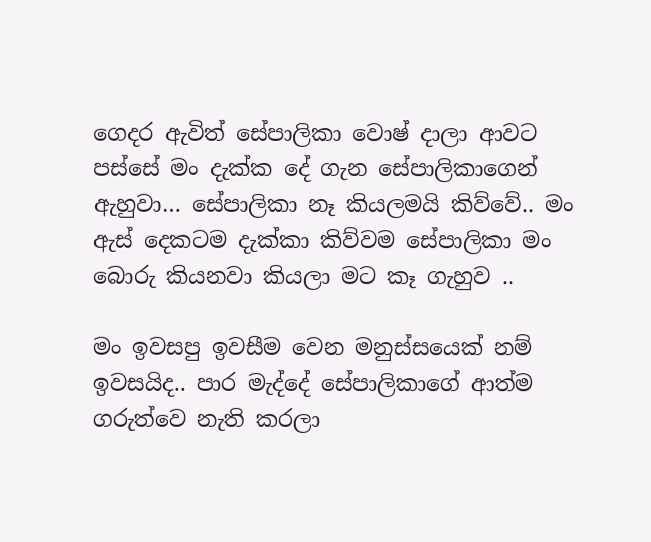ගෙදර ඇවිත් සේපාලිකා වොෂ් දාලා ආවට පස්සේ මං දැක්ක දේ ගැන සේපාලිකාගෙන් ඇහුවා… සේපාලිකා නෑ කියලමයි කිව්වේ.. මං ඇස් දෙකටම දැක්කා කිව්වම සේපාලිකා මං බොරු කියනවා කියලා මට කෑ ගැහුව ..

මං ඉවසපු ඉවසීම වෙන මනුස්සයෙක් නම් ඉවසයිද.. පාර මැද්දේ සේපාලිකාගේ ආත්ම ගරුත්වෙ නැති කරලා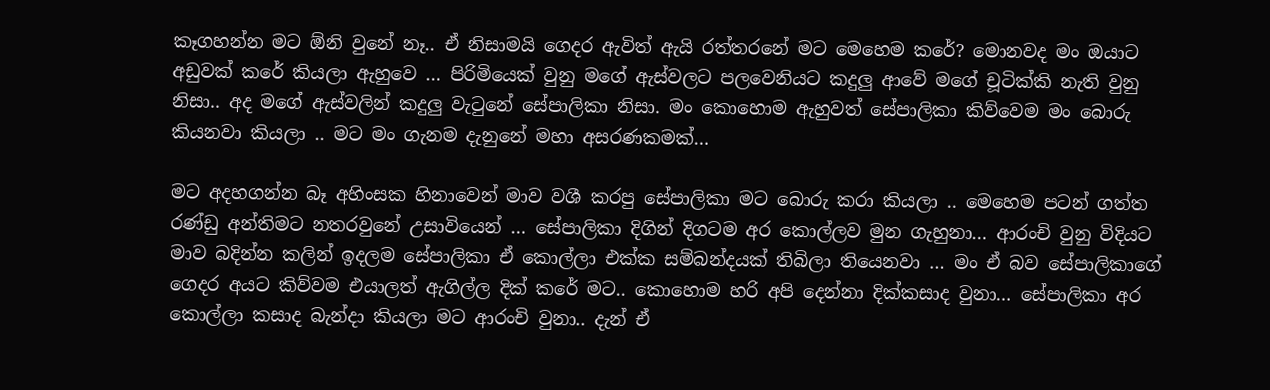කෑගහන්න මට ඕනි වුනේ නෑ.. ඒ නිසාමයි ගෙදර ඇවිත් ඇයි රත්තරනේ මට මෙහෙම කරේ? මොනවද මං ඔයාට අඩුවක් කරේ කියලා ඇහුවෙ … පිරිමියෙක් වුනු මගේ ඇස්වලට පලවෙනියට කදුලු ආවේ මගේ චූටික්කි නැති වුනු නිසා.. අද මගේ ඇස්වලින් කදුලු වැටුනේ සේපාලිකා නිසා. මං කොහොම ඇහුවත් සේපාලිකා කිව්වෙම මං බොරු කියනවා කියලා .. මට මං ගැනම දැනුනේ මහා අසරණකමක්…

මට අදහගන්න බෑ අහිංසක හිනාවෙන් මාව වශී කරපු සේපාලිකා මට බොරු කරා කියලා .. මෙහෙම පටන් ගත්ත රණ්ඩු අන්තිමට නතරවුනේ උසාවියෙන් … සේපාලිකා දිගින් දිගටම අර කොල්ලව මුන ගැහුනා… ආරංචි වුනු විදියට මාව බදින්න කලින් ඉදලම සේපාලිකා ඒ කොල්ලා එක්ක සම්බන්දයක් තිබිලා තියෙනවා … මං ඒ බව සේපාලිකාගේ ගෙදර අයට කිව්වම එයාලත් ඇගිල්ල දික් කරේ මට.. කොහොම හරි අපි දෙන්නා දික්කසාද වුනා… සේපාලිකා අර කොල්ලා කසාද බැන්දා කියලා මට ආරංචි වුනා.. දැන් ඒ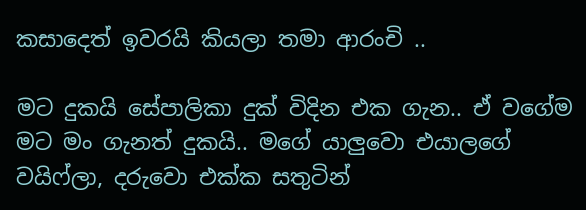කසාදෙත් ඉවරයි කියලා තමා ආරංචි ..

මට දුකයි සේපාලිකා දුක් විදින එක ගැන.. ඒ වගේම මට මං ගැනත් දුකයි.. මගේ යාලුවො එයාලගේ වයිෆ්ලා, දරුවො එක්ක සතුටින්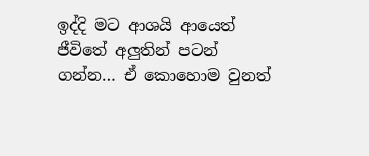ඉද්දි මට ආශයි ආයෙත් ජීවිතේ අලුතින් පටන් ගන්න… ඒ කොහොම වුනත්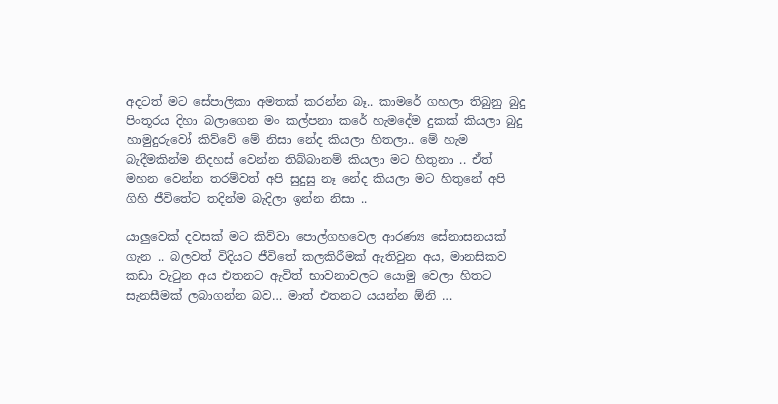අදටත් මට සේපාලිකා අමතක් කරන්න බෑ.. කාමරේ ගහලා තිබුනු බුදු පිංතූරය දිහා බලාගෙන මං කල්පනා කරේ හැමදේම දුකක් කියලා බුදු හාමුදුරුවෝ කිව්වේ මේ නිසා නේද කියලා හිතලා.. මේ හැම බැදීමකින්ම නිදහස් වෙන්න තිබ්බානම් කියලා මට හිතුනා .. ඒත් මහන වෙන්න තරම්වත් අපි සුදුසු නෑ නේද කියලා මට හිතුනේ අපි ගිහි ජීවිතේට තදින්ම බැදිලා ඉන්න නිසා ..

යාලුවෙක් දවසක් මට කිව්වා පොල්ගහවෙල ආරණ්‍ය සේනාසනයක් ගැන .. බලවත් විදියට ජීවිතේ කලකිරීමක් ඇතිවුන අය, මානසිකව කඩා වැටුන අය එතනට ඇවිත් භාවනාවලට යොමු වෙලා හිතට සැනසීමක් ලබාගන්න බව… මාත් එතනට යයන්න ඕනි …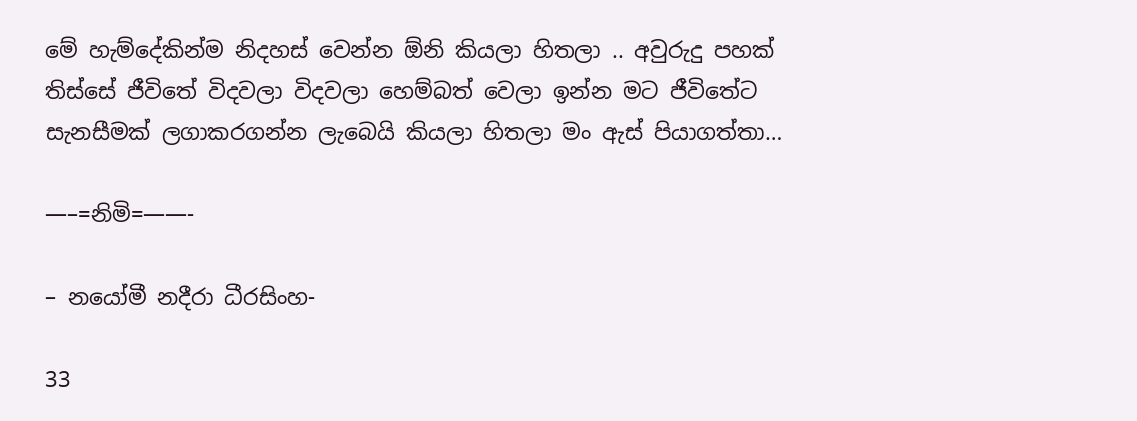මේ හැම්දේකින්ම නිදහස් වෙන්න ඕනි කියලා හිතලා .. අවුරුදු පහක් තිස්සේ ජීවිතේ විදවලා විදවලා හෙම්බත් වෙලා ඉන්න මට ජීවිතේට සැනසීමක් ලගාකරගන්න ලැබෙයි කියලා හිතලා මං ඇස් පියාගත්තා…

—–=නිමි=——-

– නයෝමී නදීරා ධීරසිංහ-

33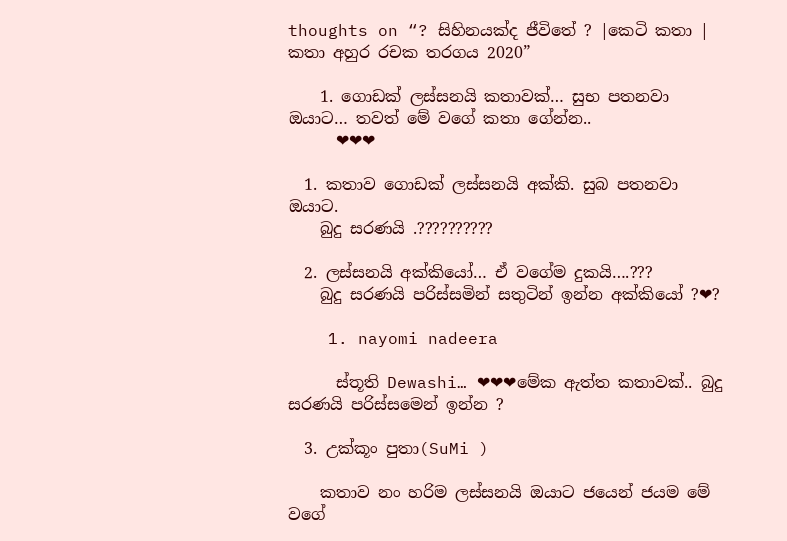thoughts on “? සිහිනයක්ද ජීවිතේ ? |කෙටි කතා | කතා අහුර රචක තරගය 2020”

    1. ගොඩක් ලස්සනයි කතාවක්… සුභ පතනවා ඔයාට… තවත් මේ වගේ කතා ගේන්න..
      ❤❤❤

  1. කතාව ගොඩක් ලස්සනයි අක්කි. සුබ පතනවා ඔයාට.
    බුදු සරණයි .??????????

  2. ලස්සනයි අක්කියෝ… ඒ වගේම දුකයි….???
    බුදු සරණයි පරිස්සමින් සතුටින් ඉන්න අක්කියෝ ?❤?

    1. nayomi nadeera

      ස්තූති Dewashi… ❤❤❤මේක ඇත්ත කතාවක්.. බුදු සරණයි පරිස්සමෙන් ඉන්න ?

  3. උක්කූං පුතා(SuMi )

    කතාව නං හරිම ලස්සනයි ඔයාට ජයෙන් ජයම මේ වගේ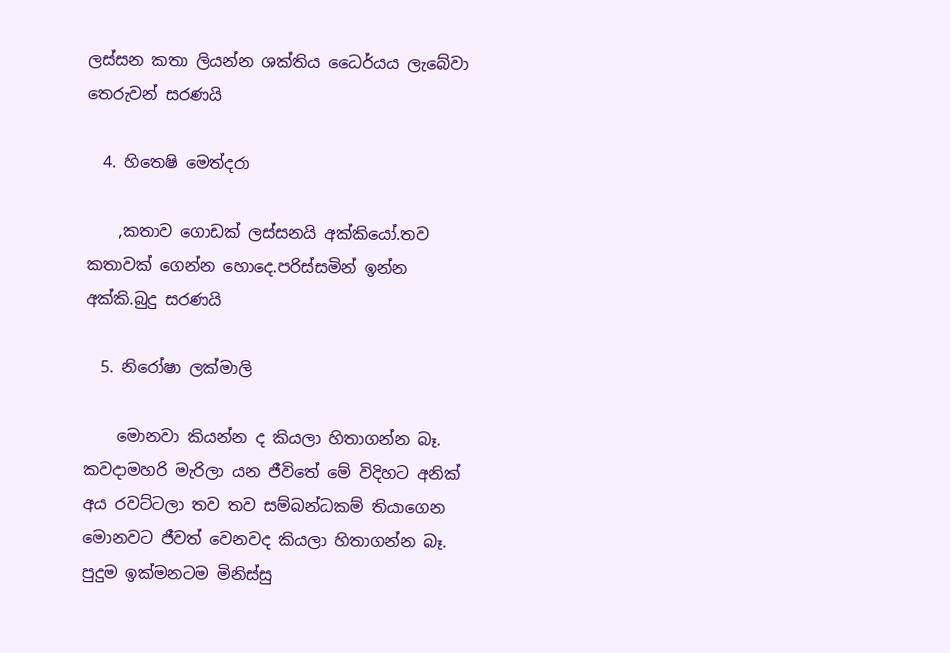ලස්සන කතා ලියන්න ශක්තිය ධෛර්යය ලැබේවා තෙරුවන් සරණයි

  4. හිතෙෂි මෙත්දරා

    ,කතාව ගොඩක් ලස්සනයි අක්කියෝ.තව කතාවක් ගෙන්න හොදෙ.පරිස්සමින් ඉන්න අක්කි.බුදු සරණයි

  5. නිරෝෂා ලක්මාලි

    මොනවා කියන්න ද කියලා හිතාගන්න බෑ. කවදාමහරි මැරිලා යන ජීවිතේ මේ විදිහට අනික් අය රවට්ටලා තව තව සම්බන්ධකම් තියාගෙන මොනවට ජීවත් වෙනවද කියලා හිතාගන්න බෑ. පුදුම ඉක්මනටම මිනිස්සු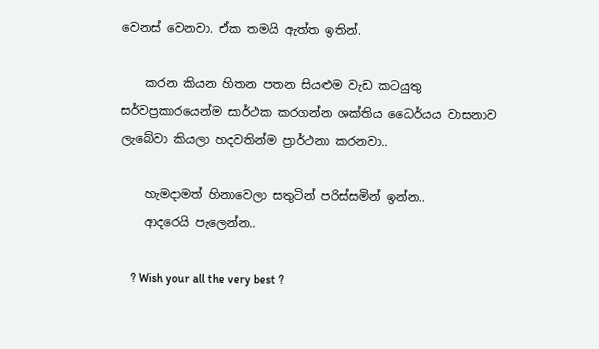වෙනස් වෙනවා. ඒක තමයි ඇත්ත ඉතින්.

    කරන කියන හිතන පතන සියළුම වැඩ කටයුතු සර්වප්‍රකාරයෙන්ම සාර්ථක කරගන්න ශක්තිය ධෛර්යය වාසනාව ලැබේවා කියලා හදවතින්ම ප්‍රාර්ථනා කරනවා..

    හැමදාමත් හිනාවෙලා සතුටින් පරිස්සමින් ඉන්න..
    ආදරෙයි පැලෙන්න..

    ? Wish your all the very best ?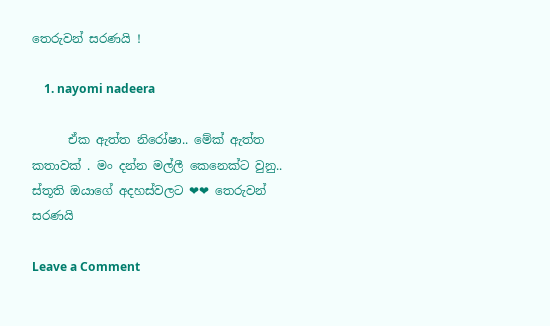තෙරුවන් සරණයි !

    1. nayomi nadeera

      ඒක ඇත්ත නිරෝෂා.. මේක් ඇත්ත කතාවක් . මං දන්න මල්ලී කෙනෙක්ට වුනු.. ස්තූති ඔයාගේ අදහස්වලට ❤❤ තෙරුවන් සරණයි

Leave a Comment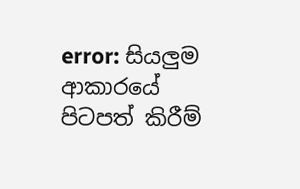error: සියලුම ආකාරයේ පිටපත් කිරීම්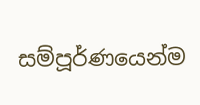සම්පූර්ණයෙන්ම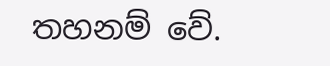තහනම් වේ.